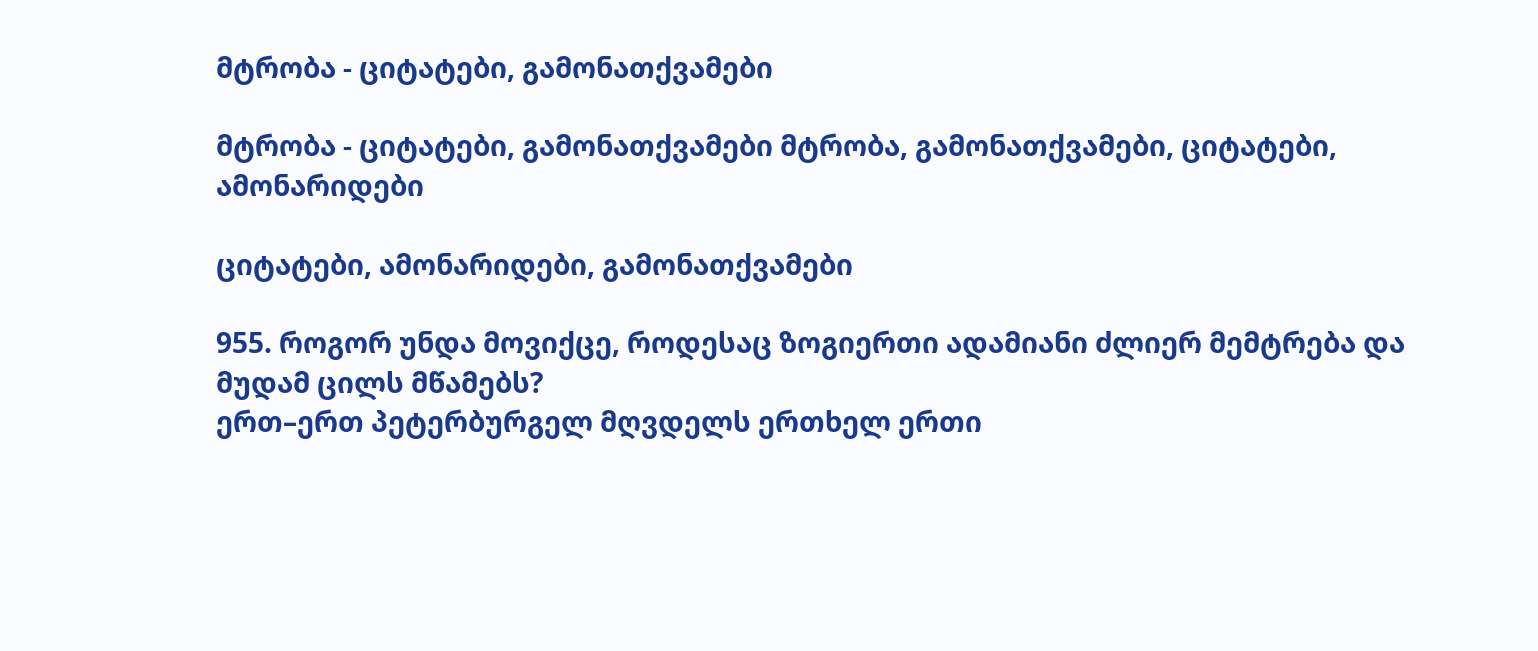მტრობა - ციტატები, გამონათქვამები

მტრობა - ციტატები, გამონათქვამები მტრობა, გამონათქვამები, ციტატები, ამონარიდები

ციტატები, ამონარიდები, გამონათქვამები

955. როგორ უნდა მოვიქცე, როდესაც ზოგიერთი ადამიანი ძლიერ მემტრება და მუდამ ცილს მწამებს?
ერთ–ერთ პეტერბურგელ მღვდელს ერთხელ ერთი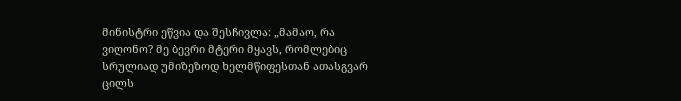მინისტრი ეწვია და შესჩივლა: „მამაო, რა ვიღონო? მე ბევრი მტერი მყავს, რომლებიც სრულიად უმიზეზოდ ხელმწიფესთან ათასგვარ ცილს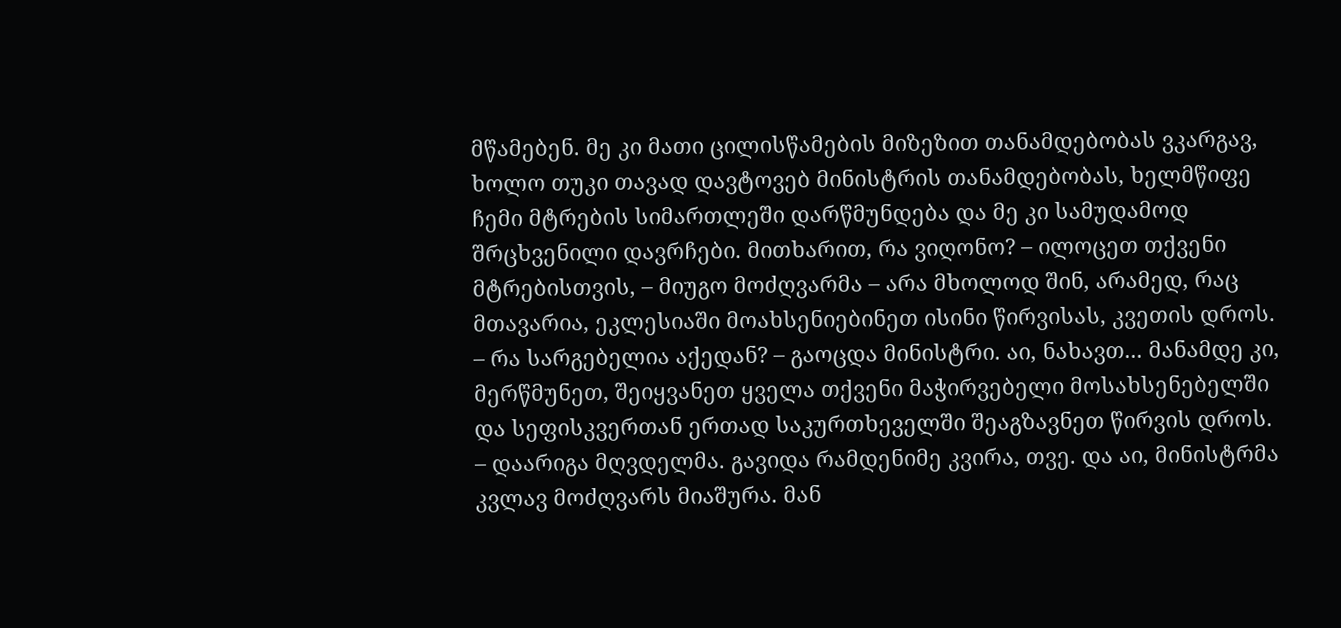მწამებენ. მე კი მათი ცილისწამების მიზეზით თანამდებობას ვკარგავ, ხოლო თუკი თავად დავტოვებ მინისტრის თანამდებობას, ხელმწიფე ჩემი მტრების სიმართლეში დარწმუნდება და მე კი სამუდამოდ შრცხვენილი დავრჩები. მითხარით, რა ვიღონო? – ილოცეთ თქვენი მტრებისთვის, – მიუგო მოძღვარმა – არა მხოლოდ შინ, არამედ, რაც მთავარია, ეკლესიაში მოახსენიებინეთ ისინი წირვისას, კვეთის დროს. – რა სარგებელია აქედან? – გაოცდა მინისტრი. აი, ნახავთ... მანამდე კი, მერწმუნეთ, შეიყვანეთ ყველა თქვენი მაჭირვებელი მოსახსენებელში და სეფისკვერთან ერთად საკურთხეველში შეაგზავნეთ წირვის დროს. – დაარიგა მღვდელმა. გავიდა რამდენიმე კვირა, თვე. და აი, მინისტრმა კვლავ მოძღვარს მიაშურა. მან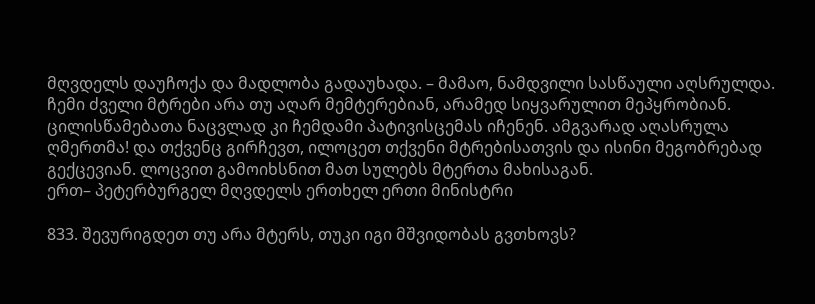მღვდელს დაუჩოქა და მადლობა გადაუხადა. – მამაო, ნამდვილი სასწაული აღსრულდა. ჩემი ძველი მტრები არა თუ აღარ მემტერებიან, არამედ სიყვარულით მეპყრობიან. ცილისწამებათა ნაცვლად კი ჩემდამი პატივისცემას იჩენენ. ამგვარად აღასრულა ღმერთმა! და თქვენც გირჩევთ, ილოცეთ თქვენი მტრებისათვის და ისინი მეგობრებად გექცევიან. ლოცვით გამოიხსნით მათ სულებს მტერთა მახისაგან.
ერთ– პეტერბურგელ მღვდელს ერთხელ ერთი მინისტრი

833. შევურიგდეთ თუ არა მტერს, თუკი იგი მშვიდობას გვთხოვს?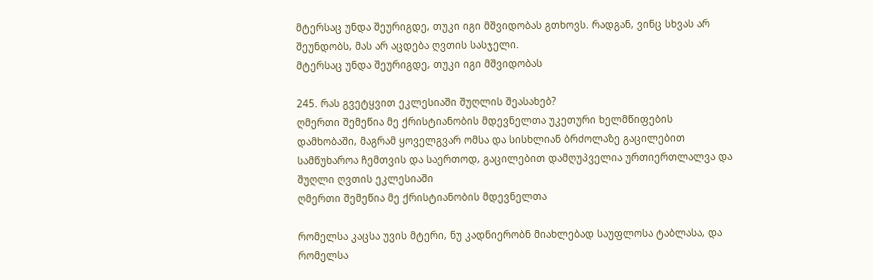მტერსაც უნდა შეურიგდე, თუკი იგი მშვიდობას გთხოვს. რადგან, ვინც სხვას არ შეუნდობს, მას არ აცდება ღვთის სასჯელი.
მტერსაც უნდა შეურიგდე, თუკი იგი მშვიდობას

245. რას გვეტყვით ეკლესიაში შუღლის შეასახებ?
ღმერთი შემეწია მე ქრისტიანობის მდევნელთა უკეთური ხელმწიფების დამხობაში, მაგრამ ყოველგვარ ომსა და სისხლიან ბრძოლაზე გაცილებით სამწუხაროა ჩემთვის და საერთოდ, გაცილებით დამღუპველია ურთიერთლალვა და შუღლი ღვთის ეკლესიაში
ღმერთი შემეწია მე ქრისტიანობის მდევნელთა

რომელსა კაცსა უვის მტერი, ნუ კადნიერობნ მიახლებად საუფლოსა ტაბლასა, და რომელსა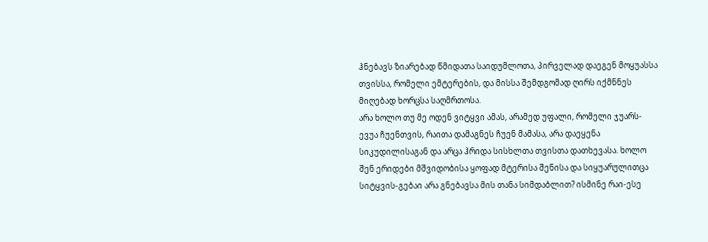ჰნებავს ზიარებად წმიდათა საიდუმლოთა, პირველად დაეგენ მოყუასსა თვისსა, რომელი ემტერების, და მისსა შემდგომად ღირს იქმნნეს მიღებად ხორცსა საღმრთოსა.
არა ხოლო თუ მე ოდენ ვიტყვი ამას, არამედ უფალი, რომელი ჯუარს-ევუა ჩუენთვის, რაითა დამაგნეს ჩუენ მამასა, არა დაეყენა სიკუდილისაგან და არცა ჰრიდა სისხლთა თვისთა დათხევასა. ხოლო შენ ერიდები მშვიდობისა ყოფად მტერისა შენისა და სიყუარულითცა სიტყვის-გებაი არა გნებავსა მის თანა სიმდაბლით? ისმინე რაი-ესე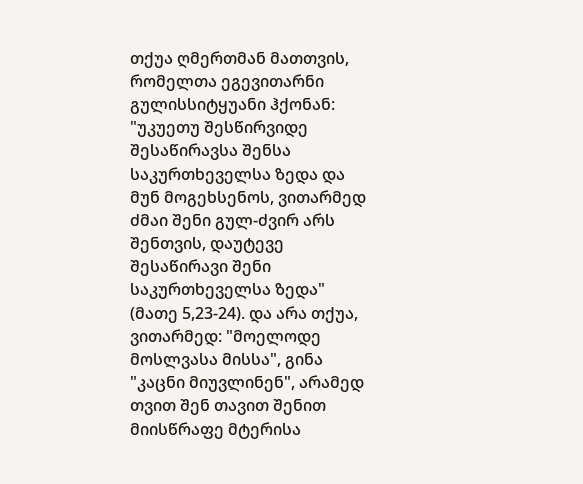თქუა ღმერთმან მათთვის, რომელთა ეგევითარნი გულისსიტყუანი ჰქონან: "უკუეთუ შესწირვიდე შესაწირავსა შენსა საკურთხეველსა ზედა და მუნ მოგეხსენოს, ვითარმედ ძმაი შენი გულ-ძვირ არს შენთვის, დაუტევე შესაწირავი შენი საკურთხეველსა ზედა" (მათე 5,23-24). და არა თქუა, ვითარმედ: "მოელოდე მოსლვასა მისსა", გინა "კაცნი მიუვლინენ", არამედ თვით შენ თავით შენით მიისწრაფე მტერისა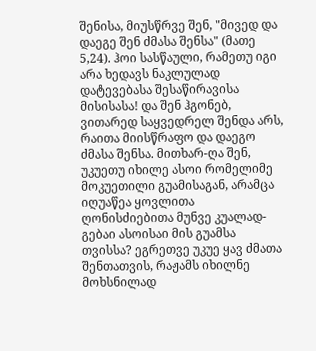შენისა, მიუსწრვე შენ, "მივედ და დაეგე შენ ძმასა შენსა" (მათე 5,24). ჰოი სასწაული, რამეთუ იგი არა ხედავს ნაკლულად დატევებასა შესაწირავისა მისისასა! და შენ ჰგონებ, ვითარედ საყვედრელ შენდა არს, რაითა მიისწრაფო და დაეგო ძმასა შენსა. მითხარ-ღა შენ, უკუეთუ იხილე ასოი რომელიმე მოკუეთილი გუამისაგან, არამცა იღუაწეა ყოვლითა ღონისძიებითა მუნვე კუალად-გებაი ასოისაი მის გუამსა თვისსა? ეგრეთვე უკუე ყავ ძმათა შენთათვის, რაჟამს იხილნე მოხსნილად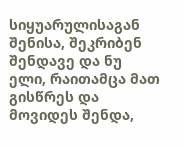სიყუარულისაგან შენისა, შეკრიბენ შენდავე და ნუ ელი, რაითამცა მათ გისწრეს და მოვიდეს შენდა,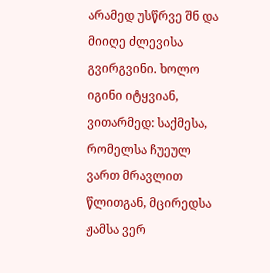არამედ უსწრვე შნ და მიიღე ძლევისა გვირგვინი. ხოლო იგინი იტყვიან, ვითარმედ: საქმესა, რომელსა ჩუეულ ვართ მრავლით წლითგან, მცირედსა ჟამსა ვერ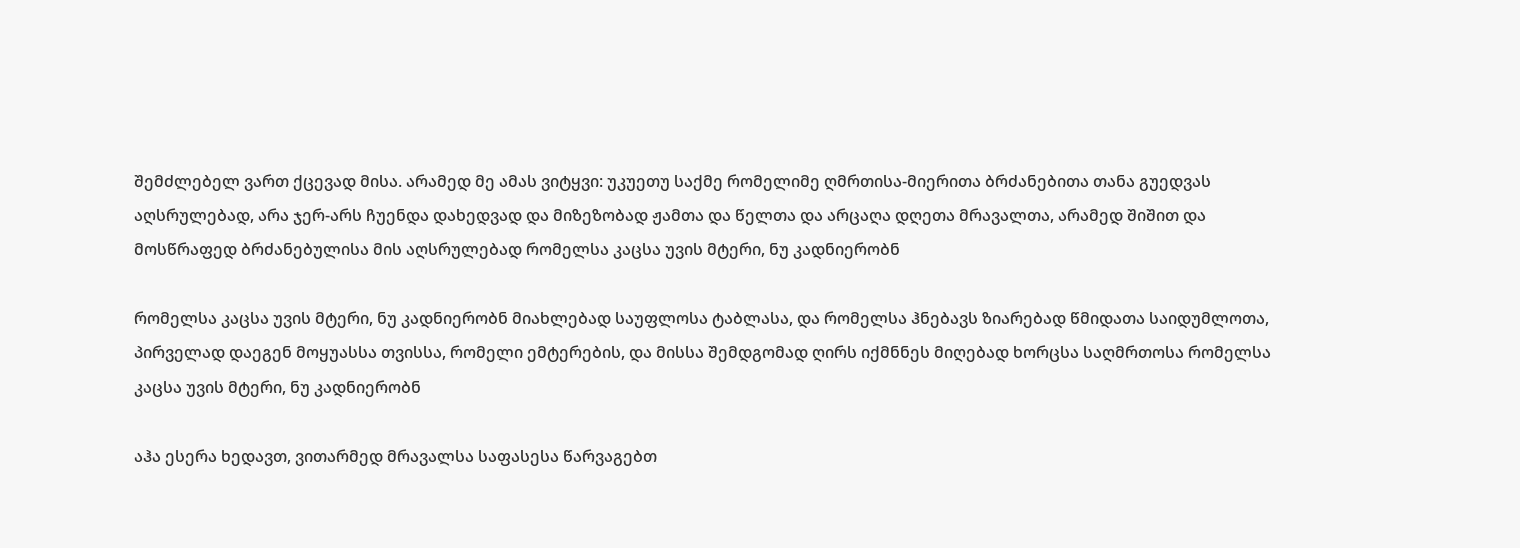შემძლებელ ვართ ქცევად მისა. არამედ მე ამას ვიტყვი: უკუეთუ საქმე რომელიმე ღმრთისა-მიერითა ბრძანებითა თანა გუედვას აღსრულებად, არა ჯერ-არს ჩუენდა დახედვად და მიზეზობად ჟამთა და წელთა და არცაღა დღეთა მრავალთა, არამედ შიშით და მოსწრაფედ ბრძანებულისა მის აღსრულებად რომელსა კაცსა უვის მტერი, ნუ კადნიერობნ

რომელსა კაცსა უვის მტერი, ნუ კადნიერობნ მიახლებად საუფლოსა ტაბლასა, და რომელსა ჰნებავს ზიარებად წმიდათა საიდუმლოთა, პირველად დაეგენ მოყუასსა თვისსა, რომელი ემტერების, და მისსა შემდგომად ღირს იქმნნეს მიღებად ხორცსა საღმრთოსა რომელსა კაცსა უვის მტერი, ნუ კადნიერობნ

აჰა ესერა ხედავთ, ვითარმედ მრავალსა საფასესა წარვაგებთ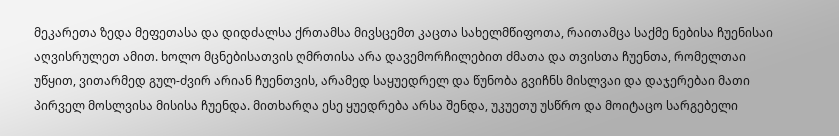მეკარეთა ზედა მეფეთასა და დიდძალსა ქრთამსა მივსცემთ კაცთა სახელმწიფოთა, რაითამცა საქმე ნებისა ჩუენისაი აღვისრულეთ ამით. ხოლო მცნებისათვის ღმრთისა არა დავემორჩილებით ძმათა და თვისთა ჩუენთა, რომელთაი უწყით, ვითარმედ გულ-ძვირ არიან ჩუენთვის, არამედ საყუედრელ და წუნობა გვიჩნს მისლვაი და დაჯერებაი მათი პირველ მოსლვისა მისისა ჩუენდა. მითხარღა ესე ყუედრება არსა შენდა, უკუეთუ უსწრო და მოიტაცო სარგებელი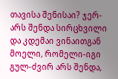თავისა შენისაი? ჯერ-არს შენდა სირცხვილი და კდემაი ვინაითგან მოელი, რომელი-იგი გულ-ძვირ არს შენდა,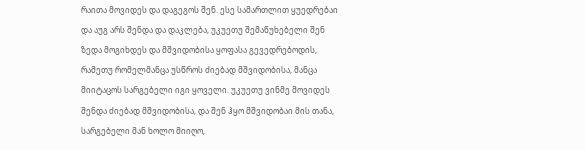რაითა მოვიდეს და დაგეგოს შენ. ესე სამართლით ყუედრებაი და აუგ არს შენდა და დაკლება, უკუეთუ შემაწუხებელი შენ ზედა მოგიხდეს და მშვიდობისა ყოფასა გევედრებოდის, რამეთუ რომელმანცა უსწროს ძიებად მშვიდობისა, მანცა მიიტაცოს სარგებელი იგი ყოველი. უკუეთუ ვინმე მოვიდეს შენდა ძიებად მშვიდობისა, და შენ ჰყო მშვიდობაი მის თანა, სარგებელი მან ხოლო მიიღო,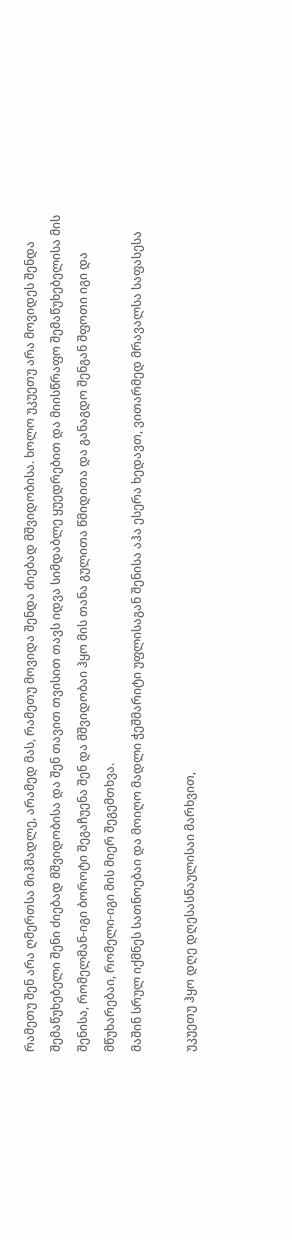რამეთუ შენ არა ღმერთსა მიჰმადლე, არამედ მას, რამეთუ მოვიდა შენდა ძიებად მშვიდობისა. ხოლო უკუეთუ არა მოვიდეს შენდა შემაწუხებელი შენი ძიებად მშვიდობისა და შენ თავით თვისით თავს იდვა სიმდაბლე ყუედრებით და მიისწრაფო შემაწუხებელისა მის შენისა, რომელმან-იგი ბოროტი შეგაჩუენა შენ და მშვიდობაი ჰყო მის თანა გულითა წმიდითა და განაგდო შენგან შფოთი იგი და მწუხარებაი, რომელი-იგი მის მიერ შეგემთხვა.
მაშინ სრულ იქმნეს სათნოებაი და მოიღო მადლი ჭეშმარიტი უფლისაგან შენისა აჰა ესერა ხედავთ, ვითარმედ მრავალსა საფასესა

უკუეთუ ჰყო დღე დღესასწაულისაი მარხვით,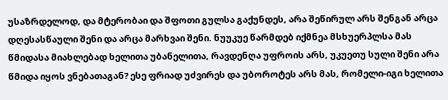უსაზრდელოდ, და მტერობაი და შფოთი გულსა გაქუნდეს, არა შეწირულ არს შენგან არცა დღესასწაული შენი და არცა მარხვაი შენი. ნუუკუე წარმდებ იქმნეა მსხუერპლსა მას წმიდასა მიახლებად ხელითა უბანელითა, რავდენღა უფროის არს, უკუეთუ სული შენი არა წმიდა იყოს ვნებათაგან? ესე ფრიად უძვირეს და უბოროტეს არს მას, რომელი-იგი ხელითა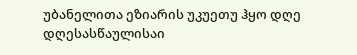უბანელითა ეზიარის უკუეთუ ჰყო დღე დღესასწაულისაი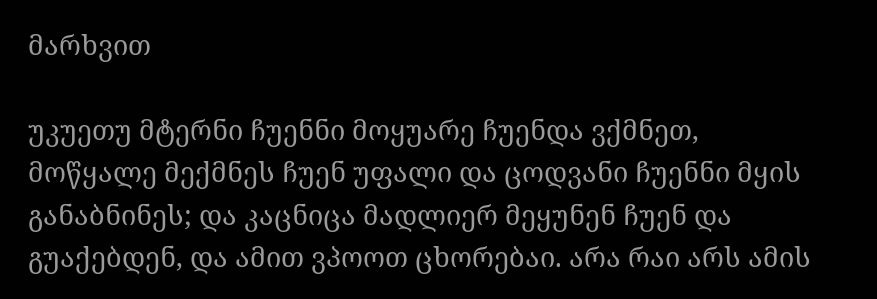მარხვით

უკუეთუ მტერნი ჩუენნი მოყუარე ჩუენდა ვქმნეთ, მოწყალე მექმნეს ჩუენ უფალი და ცოდვანი ჩუენნი მყის განაბნინეს; და კაცნიცა მადლიერ მეყუნენ ჩუენ და გუაქებდენ, და ამით ვპოოთ ცხორებაი. არა რაი არს ამის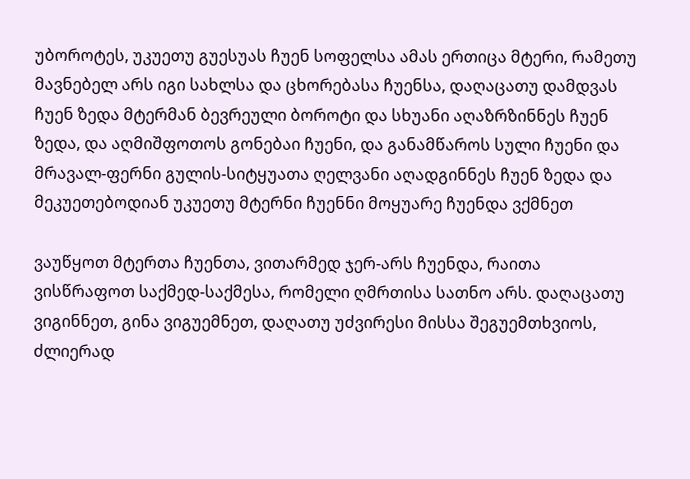უბოროტეს, უკუეთუ გუესუას ჩუენ სოფელსა ამას ერთიცა მტერი, რამეთუ მავნებელ არს იგი სახლსა და ცხორებასა ჩუენსა, დაღაცათუ დამდვას ჩუენ ზედა მტერმან ბევრეული ბოროტი და სხუანი აღაზრზინნეს ჩუენ ზედა, და აღმიშფოთოს გონებაი ჩუენი, და განამწაროს სული ჩუენი და მრავალ-ფერნი გულის-სიტყუათა ღელვანი აღადგინნეს ჩუენ ზედა და მეკუეთებოდიან უკუეთუ მტერნი ჩუენნი მოყუარე ჩუენდა ვქმნეთ

ვაუწყოთ მტერთა ჩუენთა, ვითარმედ ჯერ-არს ჩუენდა, რაითა ვისწრაფოთ საქმედ-საქმესა, რომელი ღმრთისა სათნო არს. დაღაცათუ ვიგინნეთ, გინა ვიგუემნეთ, დაღათუ უძვირესი მისსა შეგუემთხვიოს, ძლიერად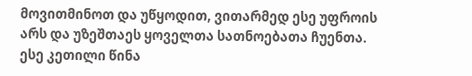მოვითმინოთ და უწყოდით, ვითარმედ ესე უფროის არს და უზეშთაეს ყოველთა სათნოებათა ჩუენთა. ესე კეთილი წინა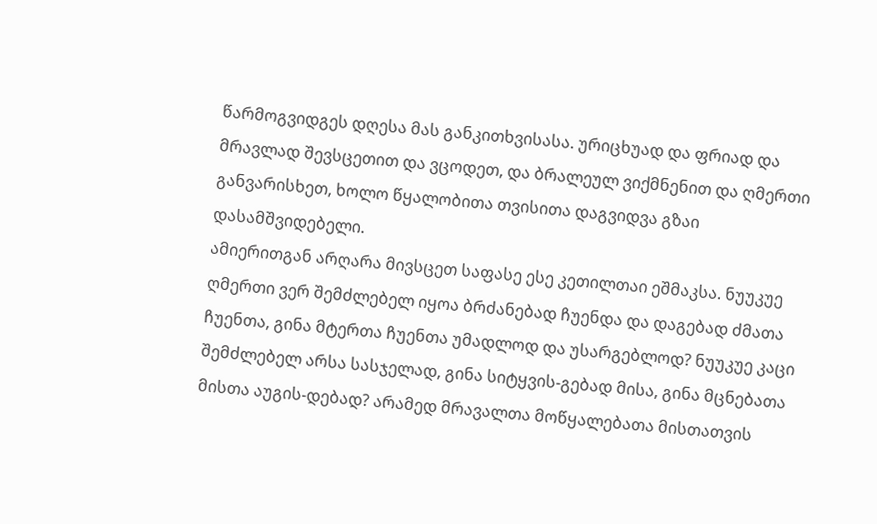წარმოგვიდგეს დღესა მას განკითხვისასა. ურიცხუად და ფრიად და მრავლად შევსცეთით და ვცოდეთ, და ბრალეულ ვიქმნენით და ღმერთი განვარისხეთ, ხოლო წყალობითა თვისითა დაგვიდვა გზაი დასამშვიდებელი.
ამიერითგან არღარა მივსცეთ საფასე ესე კეთილთაი ეშმაკსა. ნუუკუე ღმერთი ვერ შემძლებელ იყოა ბრძანებად ჩუენდა და დაგებად ძმათა ჩუენთა, გინა მტერთა ჩუენთა უმადლოდ და უსარგებლოდ? ნუუკუე კაცი შემძლებელ არსა სასჯელად, გინა სიტყვის-გებად მისა, გინა მცნებათა მისთა აუგის-დებად? არამედ მრავალთა მოწყალებათა მისთათვის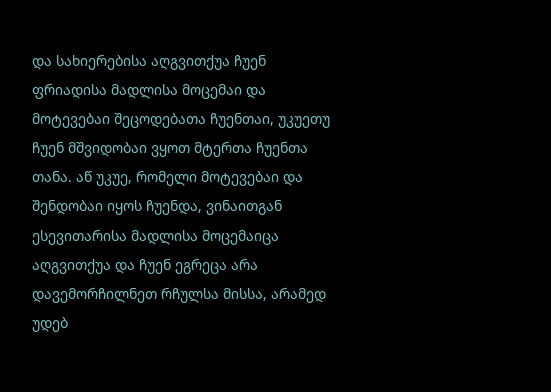და სახიერებისა აღგვითქუა ჩუენ ფრიადისა მადლისა მოცემაი და მოტევებაი შეცოდებათა ჩუენთაი, უკუეთუ ჩუენ მშვიდობაი ვყოთ მტერთა ჩუენთა თანა. აწ უკუე, რომელი მოტევებაი და შენდობაი იყოს ჩუენდა, ვინაითგან ესევითარისა მადლისა მოცემაიცა აღგვითქუა და ჩუენ ეგრეცა არა დავემორჩილნეთ რჩულსა მისსა, არამედ უდებ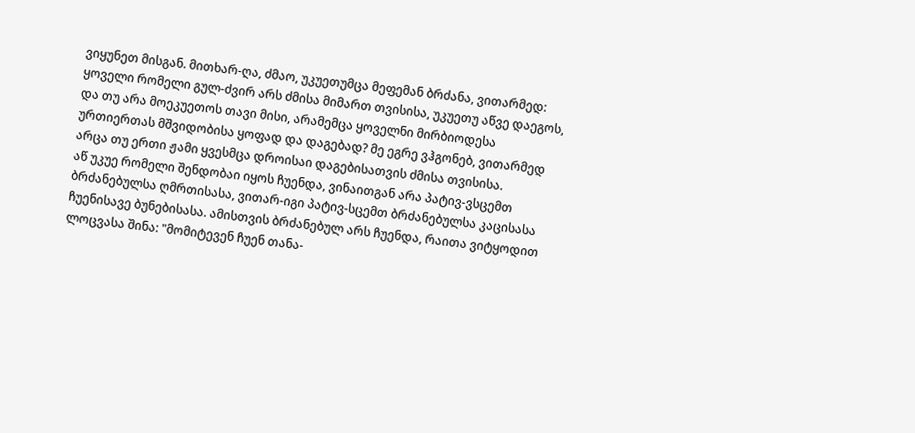ვიყუნეთ მისგან. მითხარ-ღა, ძმაო, უკუეთუმცა მეფემან ბრძანა, ვითარმედ: ყოველი რომელი გულ-ძვირ არს ძმისა მიმართ თვისისა, უკუეთუ აწვე დაეგოს, და თუ არა მოეკუეთოს თავი მისი, არამემცა ყოველნი მირბიოდესა ურთიერთას მშვიდობისა ყოფად და დაგებად? მე ეგრე ვჰგონებ, ვითარმედ არცა თუ ერთი ჟამი ყვესმცა დროისაი დაგებისათვის ძმისა თვისისა.
აწ უკუე რომელი შენდობაი იყოს ჩუენდა, ვინაითგან არა პატივ-ვსცემთ ბრძანებულსა ღმრთისასა, ვითარ-იგი პატივ-სცემთ ბრძანებულსა კაცისასა ჩუენისავე ბუნებისასა. ამისთვის ბრძანებულ არს ჩუენდა, რაითა ვიტყოდით ლოცვასა შინა: "მომიტევენ ჩუენ თანა-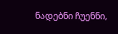ნადებნი ჩუენნი,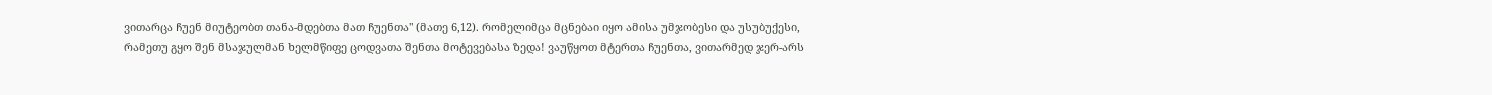ვითარცა ჩუენ მიუტეობთ თანა-მდებთა მათ ჩუენთა" (მათე 6,12). რომელიმცა მცნებაი იყო ამისა უმჯობესი და უსუბუქესი, რამეთუ გყო შენ მსაჯულმან ხელმწიფე ცოდვათა შენთა მოტევებასა ზედა! ვაუწყოთ მტერთა ჩუენთა, ვითარმედ ჯერ-არს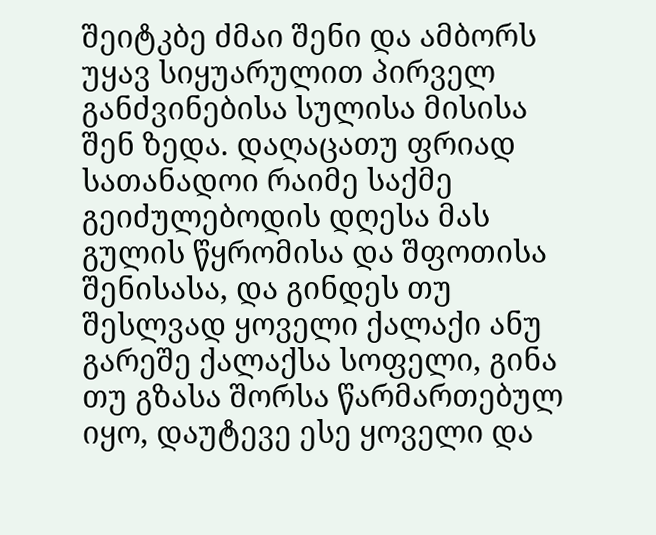შეიტკბე ძმაი შენი და ამბორს უყავ სიყუარულით პირველ განძვინებისა სულისა მისისა შენ ზედა. დაღაცათუ ფრიად სათანადოი რაიმე საქმე გეიძულებოდის დღესა მას გულის წყრომისა და შფოთისა შენისასა, და გინდეს თუ შესლვად ყოველი ქალაქი ანუ გარეშე ქალაქსა სოფელი, გინა თუ გზასა შორსა წარმართებულ იყო, დაუტევე ესე ყოველი და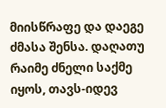მიისწრაფე და დაეგე ძმასა შენსა. დაღათუ რაიმე ძნელი საქმე იყოს, თავს-იდევ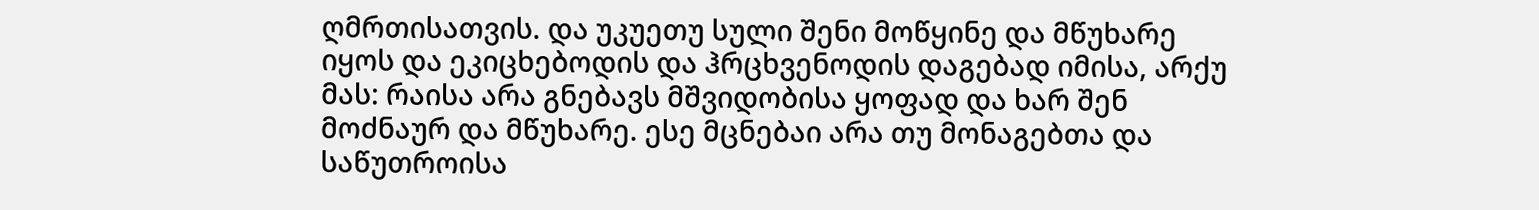ღმრთისათვის. და უკუეთუ სული შენი მოწყინე და მწუხარე იყოს და ეკიცხებოდის და ჰრცხვენოდის დაგებად იმისა, არქუ მას: რაისა არა გნებავს მშვიდობისა ყოფად და ხარ შენ მოძნაურ და მწუხარე. ესე მცნებაი არა თუ მონაგებთა და საწუთროისა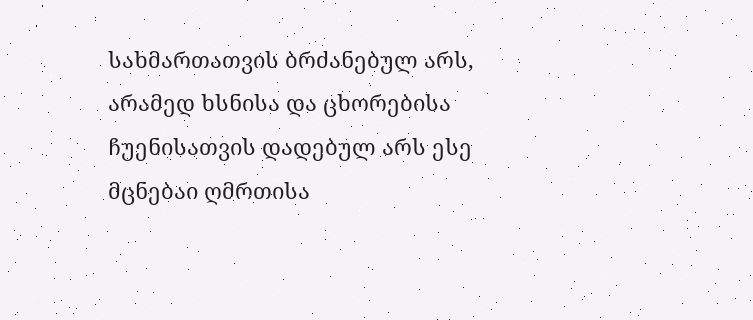სახმართათვის ბრძანებულ არს, არამედ ხსნისა და ცხორებისა ჩუენისათვის დადებულ არს ესე მცნებაი ღმრთისა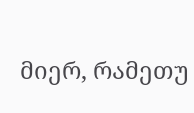მიერ, რამეთუ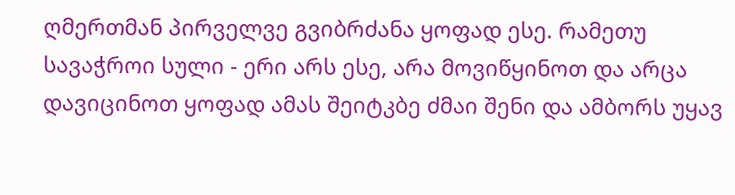ღმერთმან პირველვე გვიბრძანა ყოფად ესე. რამეთუ სავაჭროი სული - ერი არს ესე, არა მოვიწყინოთ და არცა დავიცინოთ ყოფად ამას შეიტკბე ძმაი შენი და ამბორს უყავ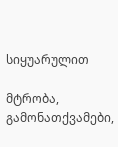სიყუარულით

მტრობა, გამონათქვამები,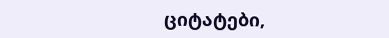ციტატები,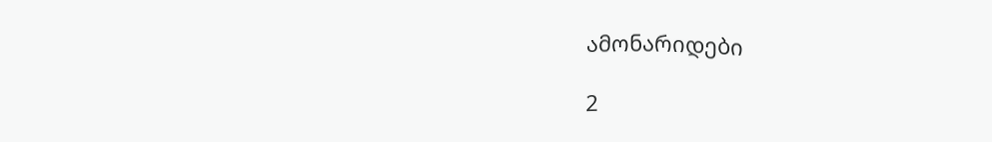ამონარიდები

2